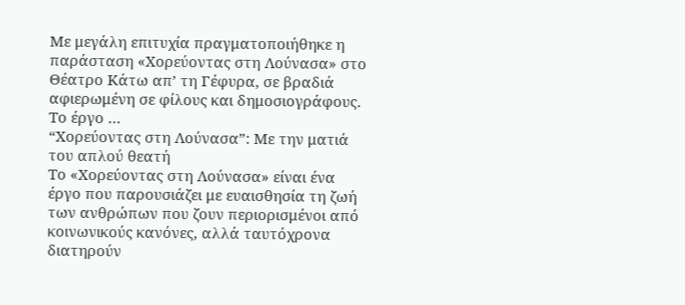Με μεγάλη επιτυχία πραγματοποιήθηκε η παράσταση «Χορεύοντας στη Λούνασα» στο Θέατρο Κάτω απ’ τη Γέφυρα, σε βραδιά αφιερωμένη σε φίλους και δημοσιογράφους. Το έργο …
“Χορεύοντας στη Λούνασα”: Με την ματιά του απλού θεατή
Το «Χορεύοντας στη Λούνασα» είναι ένα έργο που παρουσιάζει με ευαισθησία τη ζωή των ανθρώπων που ζουν περιορισμένοι από κοινωνικούς κανόνες, αλλά ταυτόχρονα διατηρούν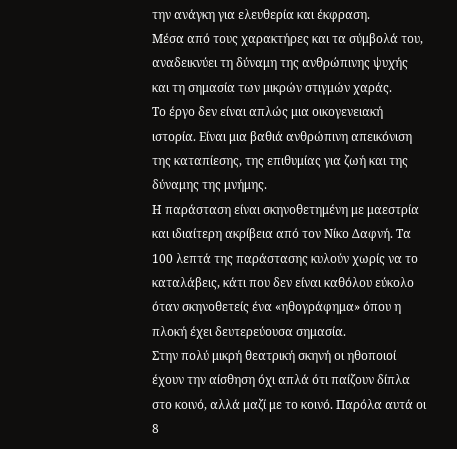την ανάγκη για ελευθερία και έκφραση.
Μέσα από τους χαρακτήρες και τα σύμβολά του, αναδεικνύει τη δύναμη της ανθρώπινης ψυχής και τη σημασία των μικρών στιγμών χαράς.
Το έργο δεν είναι απλώς μια οικογενειακή ιστορία. Είναι μια βαθιά ανθρώπινη απεικόνιση της καταπίεσης, της επιθυμίας για ζωή και της δύναμης της μνήμης.
Η παράσταση είναι σκηνοθετημένη με μαεστρία και ιδιαίτερη ακρίβεια από τον Νίκο Δαφνή. Τα 100 λεπτά της παράστασης κυλούν χωρίς να το καταλάβεις, κάτι που δεν είναι καθόλου εύκολο όταν σκηνοθετείς ένα «ηθογράφημα» όπου η πλοκή έχει δευτερεύουσα σημασία.
Στην πολύ μικρή θεατρική σκηνή οι ηθοποιοί έχουν την αίσθηση όχι απλά ότι παίζουν δίπλα στο κοινό, αλλά μαζί με το κοινό. Παρόλα αυτά οι 8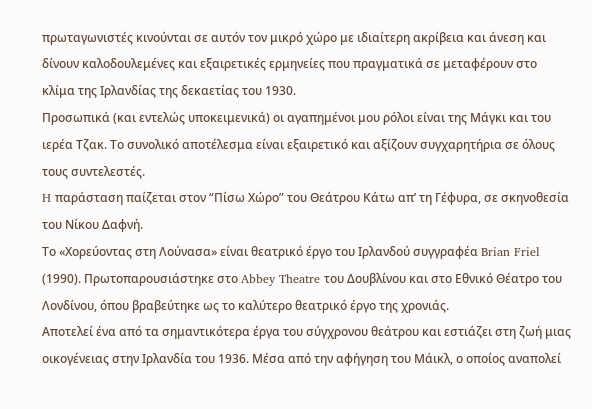πρωταγωνιστές κινούνται σε αυτόν τον μικρό χώρο με ιδιαίτερη ακρίβεια και άνεση και δίνουν καλοδουλεμένες και εξαιρετικές ερμηνείες που πραγματικά σε μεταφέρουν στο κλίμα της Ιρλανδίας της δεκαετίας του 1930.
Προσωπικά (και εντελώς υποκειμενικά) οι αγαπημένοι μου ρόλοι είναι της Μάγκι και του ιερέα Τζακ. Το συνολικό αποτέλεσμα είναι εξαιρετικό και αξίζουν συγχαρητήρια σε όλους τους συντελεστές.
H παράσταση παίζεται στον “Πίσω Χώρο” του Θεάτρου Κάτω απ’ τη Γέφυρα, σε σκηνοθεσία του Νίκου Δαφνή.
Το «Χορεύοντας στη Λούνασα» είναι θεατρικό έργο του Ιρλανδού συγγραφέα Brian Friel (1990). Πρωτοπαρουσιάστηκε στο Abbey Theatre του Δουβλίνου και στο Εθνικό Θέατρο του Λονδίνου, όπου βραβεύτηκε ως το καλύτερο θεατρικό έργο της χρονιάς.
Αποτελεί ένα από τα σημαντικότερα έργα του σύγχρονου θεάτρου και εστιάζει στη ζωή μιας οικογένειας στην Ιρλανδία του 1936. Μέσα από την αφήγηση του Μάικλ, ο οποίος αναπολεί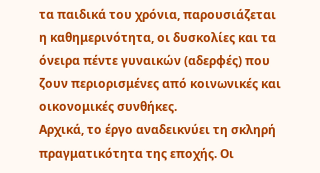τα παιδικά του χρόνια, παρουσιάζεται η καθημερινότητα, οι δυσκολίες και τα όνειρα πέντε γυναικών (αδερφές) που ζουν περιορισμένες από κοινωνικές και οικονομικές συνθήκες.
Αρχικά, το έργο αναδεικνύει τη σκληρή πραγματικότητα της εποχής. Οι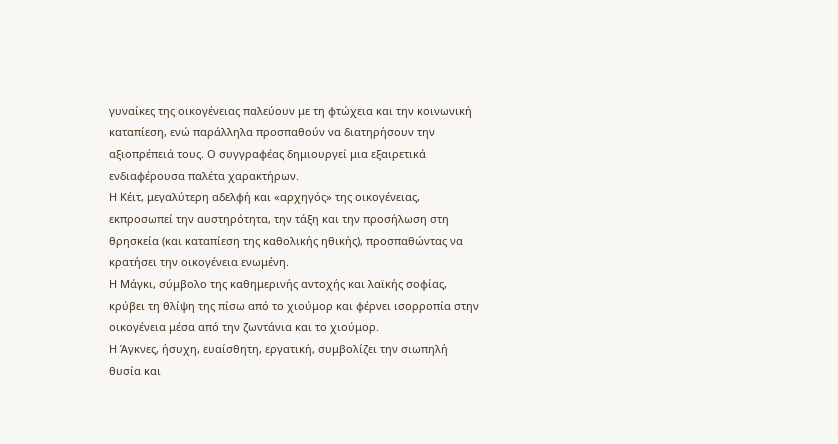γυναίκες της οικογένειας παλεύουν με τη φτώχεια και την κοινωνική καταπίεση, ενώ παράλληλα προσπαθούν να διατηρήσουν την αξιοπρέπειά τους. Ο συγγραφέας δημιουργεί μια εξαιρετικά ενδιαφέρουσα παλέτα χαρακτήρων.
Η Κέιτ, μεγαλύτερη αδελφή και «αρχηγός» της οικογένειας, εκπροσωπεί την αυστηρότητα, την τάξη και την προσήλωση στη θρησκεία (και καταπίεση της καθολικής ηθικής), προσπαθώντας να κρατήσει την οικογένεια ενωμένη.
Η Μάγκι, σύμβολο της καθημερινής αντοχής και λαϊκής σοφίας, κρύβει τη θλίψη της πίσω από το χιούμορ και φέρνει ισορροπία στην οικογένεια μέσα από την ζωντάνια και το χιούμορ.
Η Άγκνες, ήσυχη, ευαίσθητη, εργατική, συμβολίζει την σιωπηλή θυσία και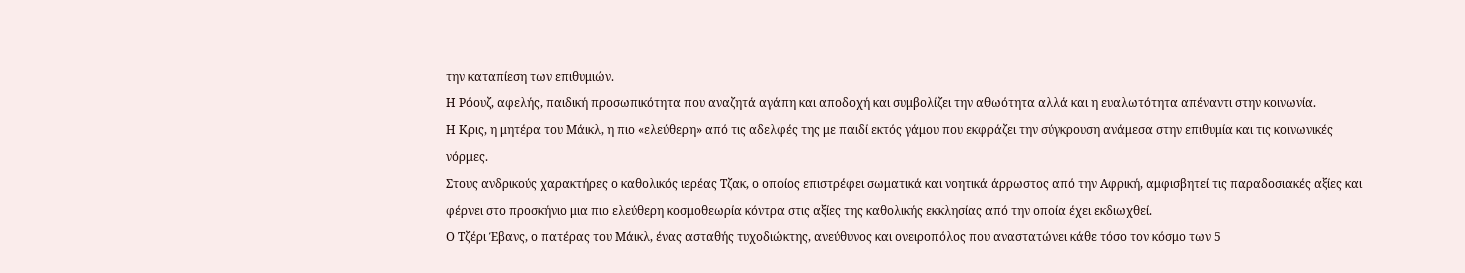την καταπίεση των επιθυμιών.
Η Ρόουζ, αφελής, παιδική προσωπικότητα που αναζητά αγάπη και αποδοχή και συμβολίζει την αθωότητα αλλά και η ευαλωτότητα απέναντι στην κοινωνία.
Η Κρις, η μητέρα του Μάικλ, η πιο «ελεύθερη» από τις αδελφές της με παιδί εκτός γάμου που εκφράζει την σύγκρουση ανάμεσα στην επιθυμία και τις κοινωνικές νόρμες.
Στους ανδρικούς χαρακτήρες ο καθολικός ιερέας Τζακ, ο οποίος επιστρέφει σωματικά και νοητικά άρρωστος από την Αφρική, αμφισβητεί τις παραδοσιακές αξίες και φέρνει στο προσκήνιο μια πιο ελεύθερη κοσμοθεωρία κόντρα στις αξίες της καθολικής εκκλησίας από την οποία έχει εκδιωχθεί.
Ο Τζέρι Έβανς, ο πατέρας του Μάικλ, ένας ασταθής τυχοδιώκτης, ανεύθυνος και ονειροπόλος που αναστατώνει κάθε τόσο τον κόσμο των 5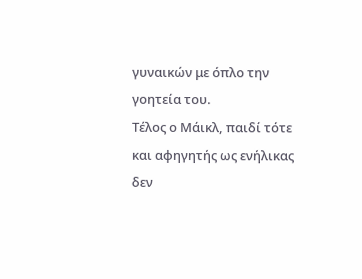γυναικών με όπλο την γοητεία του.
Τέλος ο Μάικλ, παιδί τότε και αφηγητής ως ενήλικας δεν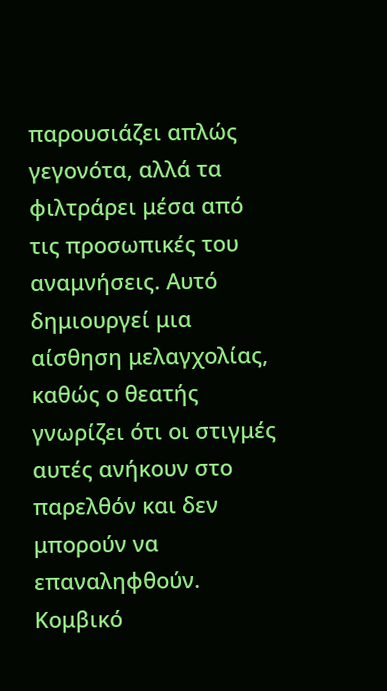παρουσιάζει απλώς γεγονότα, αλλά τα φιλτράρει μέσα από τις προσωπικές του αναμνήσεις. Αυτό δημιουργεί μια αίσθηση μελαγχολίας, καθώς ο θεατής γνωρίζει ότι οι στιγμές αυτές ανήκουν στο παρελθόν και δεν μπορούν να επαναληφθούν.
Κομβικό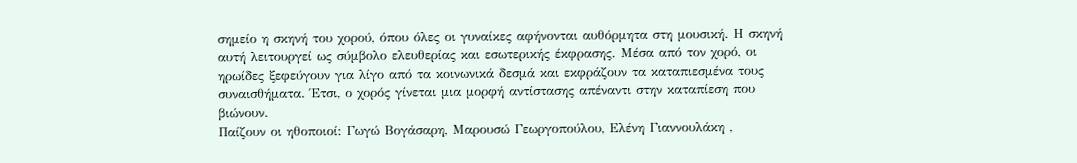σημείο η σκηνή του χορού, όπου όλες οι γυναίκες αφήνονται αυθόρμητα στη μουσική. Η σκηνή αυτή λειτουργεί ως σύμβολο ελευθερίας και εσωτερικής έκφρασης. Μέσα από τον χορό, οι ηρωίδες ξεφεύγουν για λίγο από τα κοινωνικά δεσμά και εκφράζουν τα καταπιεσμένα τους συναισθήματα. Έτσι, ο χορός γίνεται μια μορφή αντίστασης απέναντι στην καταπίεση που βιώνουν.
Παίζουν οι ηθοποιοί: Γωγώ Βογάσαρη, Μαρουσώ Γεωργοπούλου, Ελένη Γιαννουλάκη ,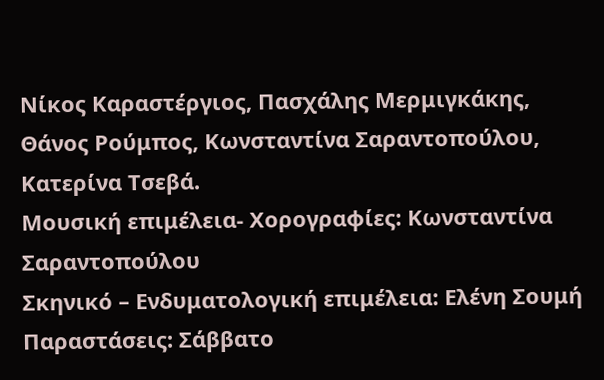Νίκος Καραστέργιος, Πασχάλης Μερμιγκάκης, Θάνος Ρούμπος, Κωνσταντίνα Σαραντοπούλου, Κατερίνα Τσεβά.
Μουσική επιμέλεια- Χορογραφίες: Κωνσταντίνα Σαραντοπούλου
Σκηνικό – Ενδυματολογική επιμέλεια: Ελένη Σουμή
Παραστάσεις: Σάββατο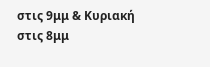στις 9μμ & Κυριακή στις 8μμ